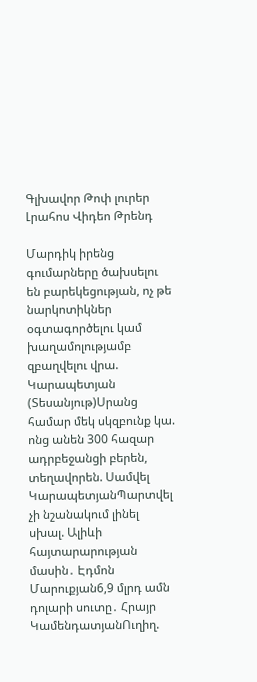Գլխավոր Թոփ լուրեր Լրահոս Վիդեո Թրենդ

Մարդիկ իրենց գումարները ծախսելու են բարեկեցության, ոչ թե նարկոտիկներ օգտագործելու կամ խաղամոլությամբ զբաղվելու վրա. Կարապետյան (Տեսանյութ)Սրանց համար մեկ սկզբունք կա. ոնց անեն 300 հազար ադրբեջանցի բերեն, տեղավորեն. Սամվել ԿարապետյանՊարտվել չի նշանակում լինել սխալ. Ալիևի հայտարարության մասին․ Էդմոն Մարուքյան6,9 մլրդ ամն դոլարի սուտը․ Հրայր ԿամենդատյանՈւղիղ.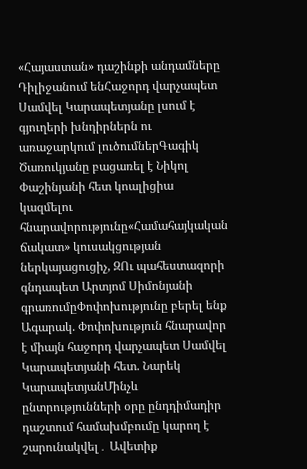«Հայաստան» դաշինքի անդամները Դիլիջանում ենՀաջորդ վարչապետ Սամվել Կարապետյանը լսում է գյուղերի խնդիրներն ու առաջարկում լուծումներԳագիկ Ծառուկյանը բացառել է Նիկոլ Փաշինյանի հետ կոալիցիա կազմելու հնարավորությունը«Համահայկական ճակատ» կուսակցության ներկայացուցիչ, ԶՈւ պահեստազորի գնդապետ Արտյոմ Սիմոնյանի գրառումըՓոփոխությունը բերել ենք Ագարակ. Փոփոխություն հնարավոր է միայն հաջորդ վարչապետ Սամվել Կարապետյանի հետ. Նարեկ ԿարապետյանՄինչև ընտրությունների օրը ընդդիմադիր դաշտում համախմբումը կարող է շարունակվել․ Ավետիք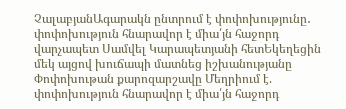ՉալաբյանԱգարակն ընտրում է փոփոխությունը․ փոփոխություն հնարավոր է միա՛յն հաջորդ վարչապետ Սամվել Կարապետյանի հետԵկեղեցին մեկ այցով խուճապի մատնեց իշխանությանը Փոփոխութան քարոզարշավը Մեղրիում է. փոփոխություն հնարավոր է միա՛յն հաջորդ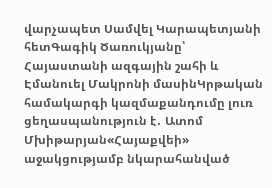վարչապետ Սամվել Կարապետյանի հետԳագիկ Ծառուկյանը՝ Հայաստանի ազգային շահի և Էմանուել Մակրոնի մասինԿրթական համակարգի կազմաքանդումը լուռ ցեղասպանություն է․ Ատոմ Մխիթարյան«Հայաքվեի» աջակցությամբ նկարահանված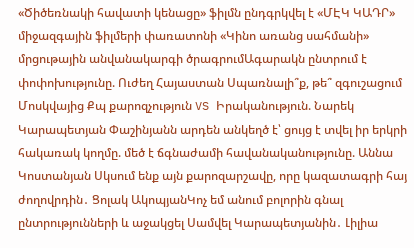«Ծիծեռնակի հավատի կենացը» ֆիլմն ընդգրկվել է «ՄԷԿ ԿԱԴՐ» միջազգային ֆիլմերի փառատոնի «Կինո առանց սահմանի» մրցութային անվանակարգի ծրագրումԱգարակն ընտրում է փոփոխությունը. Ուժեղ Հայաստան Սպառնալի՞ք, թե՞ զգուշացում Մոսկվայից Քպ քարոզչություն VS Իրականություն. Նարեկ Կարապետյան Փաշինյանն արդեն անկեղծ է՝ ցույց է տվել իր երկրի հակառակ կողմը. մեծ է ճգնաժամի հավանականությունը. Աննա Կոստանյան Սկսում ենք այն քարոզարշավը, որը կազատագրի հայ ժողովրդին․ Ցոլակ ԱկոպյանԿոչ եմ անում բոլորին գնալ ընտրությունների և աջակցել Սամվել Կարապետյանին․ Լիլիա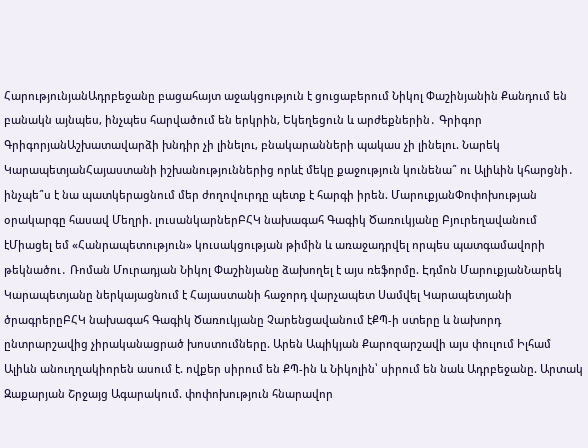ՀարությունյանԱդրբեջանը բացահայտ աջակցություն է ցուցաբերում Նիկոլ Փաշինյանին Քանդում են բանակն այնպես, ինչպես հարվածում են երկրին, Եկեղեցուն և արժեքներին․ Գրիգոր ԳրիգորյանԱշխատավարձի խնդիր չի լինելու, բնակարանների պակաս չի լինելու. Նարեկ ԿարապետյանՀայաստանի իշխանություններից որևէ մեկը քաջություն կունենա՞ ու Ալիևին կհարցնի․ ինչպե՞ս է նա պատկերացնում մեր ժողովուրդը պետք է հարգի իրեն. ՄարուքյանՓոփոխության օրակարգը հասավ Մեղրի. լուսանկարներԲՀԿ նախագահ Գագիկ Ծառուկյանը Բյուրեղավանում էՄիացել եմ «Հանրապետություն» կուսակցության թիմին և առաջադրվել որպես պատգամավորի թեկնածու․ Ռոման Մուրադյան Նիկոլ Փաշինյանը ձախողել է այս ռեֆորմը. Էդմոն ՄարուքյանՆարեկ Կարապետյանը ներկայացնում է Հայաստանի հաջորդ վարչապետ Սամվել Կարապետյանի ծրագրերըԲՀԿ նախագահ Գագիկ Ծառուկյանը Չարենցավանում էՔՊ-ի ստերը և նախորդ ընտրարշավից չիրականացրած խոստումները. Արեն Ապիկյան Քարոզարշավի այս փուլում Իլհամ Ալիևն անուղղակիորեն ասում է. ովքեր սիրում են ՔՊ-ին և Նիկոլին՝ սիրում են նաև Ադրբեջանը. Արտակ Զաքարյան Շրջայց Ագարակում. փոփոխություն հնարավոր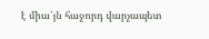է միա՛յն հաջորդ վարչապետ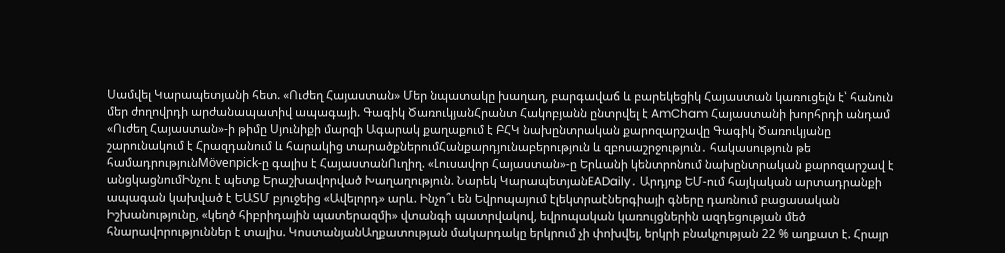Սամվել Կարապետյանի հետ. «Ուժեղ Հայաստան» Մեր նպատակը խաղաղ, բարգավաճ և բարեկեցիկ Հայաստան կառուցելն է՝ հանուն մեր ժողովրդի արժանապատիվ ապագայի. Գագիկ ԾառուկյանՀրանտ Հակոբյանն ընտրվել է AmCham Հայաստանի խորհրդի անդամ «Ուժեղ Հայաստան»-ի թիմը Սյունիքի մարզի Ագարակ քաղաքում է ԲՀԿ նախընտրական քարոզարշավը Գագիկ Ծառուկյանը շարունակում է Հրազդանում և հարակից տարածքներումՀանքարդյունաբերություն և զբոսաշրջություն․ հակասություն թե համադրությունMövenpick-ը գալիս է ՀայաստանՈւղիղ. «Լուսավոր Հայաստան»-ը Երևանի կենտրոնում նախընտրական քարոզարշավ է անցկացնումԻնչու է պետք Երաշխավորված Խաղաղություն. Նարեկ ԿարապետյանEADaily․ Արդյոք ԵՄ-ում հայկական արտադրանքի ապագան կախված է ԵԱՏՄ բյուջեից «Ավելորդ» արև. Ինչո՞ւ են Եվրոպայում էլեկտրաէներգիայի գները դառնում բացասական Իշխանությունը, «կեղծ հիբրիդային պատերազմի» վտանգի պատրվակով, եվրոպական կառույցներին ազդեցության մեծ հնարավորություններ է տալիս. ԿոստանյանԱղքատության մակարդակը երկրում չի փոխվել, երկրի բնակչության 22 % աղքատ է. Հրայր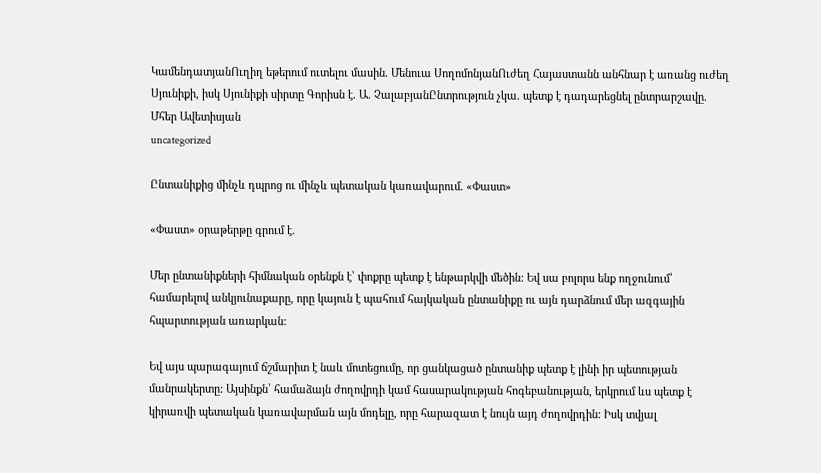ԿամենդատյանՈւղիղ եթերում ուտելու մասին. Մենուա ՍողոմոնյանՈւժեղ Հայաստանն անհնար է առանց ուժեղ Սյունիքի, իսկ Սյունիքի սիրտը Գորիսն է. Ա. ՉալաբյանԸնտրություն չկա. պետք է դադարեցնել ընտրարշավը. Մհեր Ավետիսյան
uncategorized

Ընտանիքից մինչև դպրոց ու մինչև պետական կառավարում. «Փաստ»

«Փաստ» օրաթերթը գրում է.

Մեր ընտանիքների հիմնական օրենքն է՝ փոքրը պետք է ենթարկվի մեծին: Եվ սա բոլորս ենք ողջունում՝ համարելով անկյունաքարը, որը կայուն է պահում հայկական ընտանիքը ու այն դարձնում մեր ազգային հպարտության առարկան:

Եվ այս պարագայում ճշմարիտ է նաև մոտեցումը, որ ցանկացած ընտանիք պետք է լինի իր պետության մանրակերտը: Այսինքն՝ համաձայն ժողովրդի կամ հասարակության հոգեբանության, երկրում ևս պետք է կիրառվի պետական կառավարման այն մոդելը, որը հարազատ է նույն այդ ժողովրդին: Իսկ տվյալ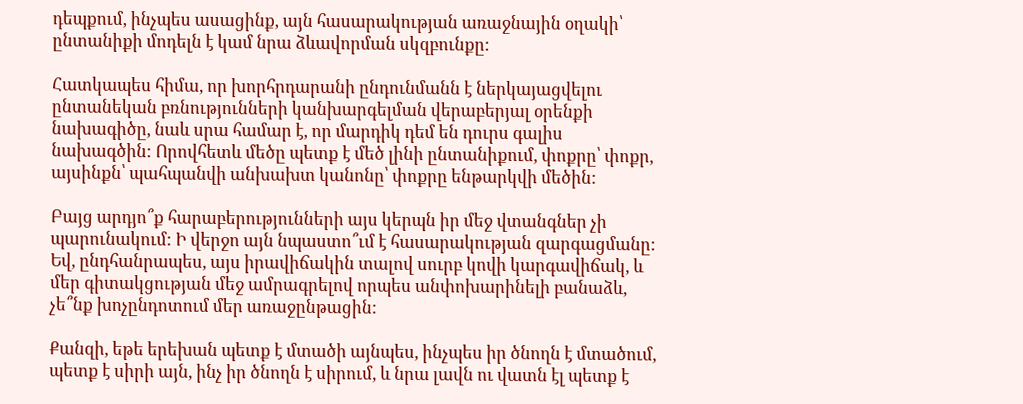դեպքում, ինչպես ասացինք, այն հասարակության առաջնային օղակի՝ ընտանիքի մոդելն է կամ նրա ձևավորման սկզբունքը:

Հատկապես հիմա, որ խորհրդարանի ընդունմանն է ներկայացվելու ընտանեկան բռնությունների կանխարգելման վերաբերյալ օրենքի նախագիծը, նաև սրա համար է, որ մարդիկ դեմ են դուրս գալիս նախագծին: Որովհետև մեծը պետք է մեծ լինի ընտանիքում, փոքրը՝ փոքր, այսինքն՝ պահպանվի անխախտ կանոնը՝ փոքրը ենթարկվի մեծին:

Բայց արդյո՞ք հարաբերությունների այս կերպն իր մեջ վտանգներ չի պարունակում: Ի վերջո այն նպաստո՞ւմ է հասարակության զարգացմանը: Եվ, ընդհանրապես, այս իրավիճակին տալով սուրբ կովի կարգավիճակ, և մեր գիտակցության մեջ ամրագրելով որպես անփոխարինելի բանաձև, չե՞նք խոչընդոտում մեր առաջընթացին:

Քանզի, եթե երեխան պետք է մտածի այնպես, ինչպես իր ծնողն է մտածում, պետք է սիրի այն, ինչ իր ծնողն է սիրում, և նրա լավն ու վատն էլ պետք է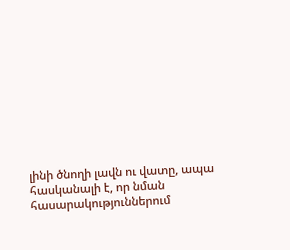լինի ծնողի լավն ու վատը, ապա հասկանալի է, որ նման հասարակություններում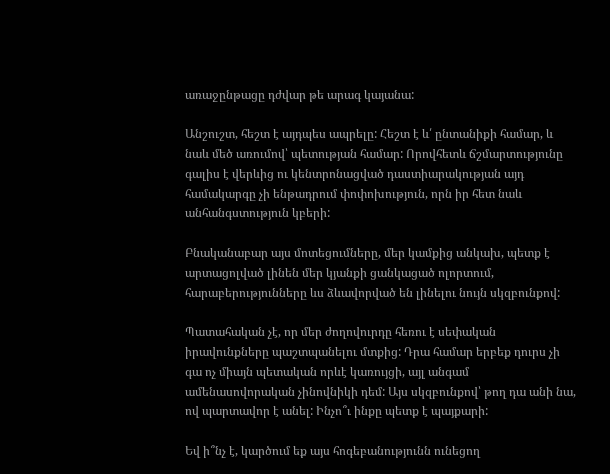առաջընթացը դժվար թե արագ կայանա:

Անշուշտ, հեշտ է այդպես ապրելը: Հեշտ է և՛ ընտանիքի համար, և նաև մեծ առումով՝ պետության համար: Որովհետև ճշմարտությունը գալիս է վերևից ու կենտրոնացված դաստիարակության այդ համակարգը չի ենթադրում փոփոխություն, որն իր հետ նաև անհանգստություն կբերի:

Բնականաբար այս մոտեցումները, մեր կամքից անկախ, պետք է արտացոլված լինեն մեր կյանքի ցանկացած ոլորտում, հարաբերությունները ևս ձևավորված են լինելու նույն սկզբունքով:

Պատահական չէ, որ մեր ժողովուրդը հեռու է սեփական իրավունքները պաշտպանելու մտքից: Դրա համար երբեք դուրս չի գա ոչ միայն պետական որևէ կառույցի, այլ անգամ ամենասովորական չինովնիկի դեմ: Այս սկզբունքով՝ թող դա անի նա, ով պարտավոր է անել: Ինչո՞ւ ինքը պետք է պայքարի:

Եվ ի՞նչ է, կարծում եք այս հոգեբանությունն ունեցող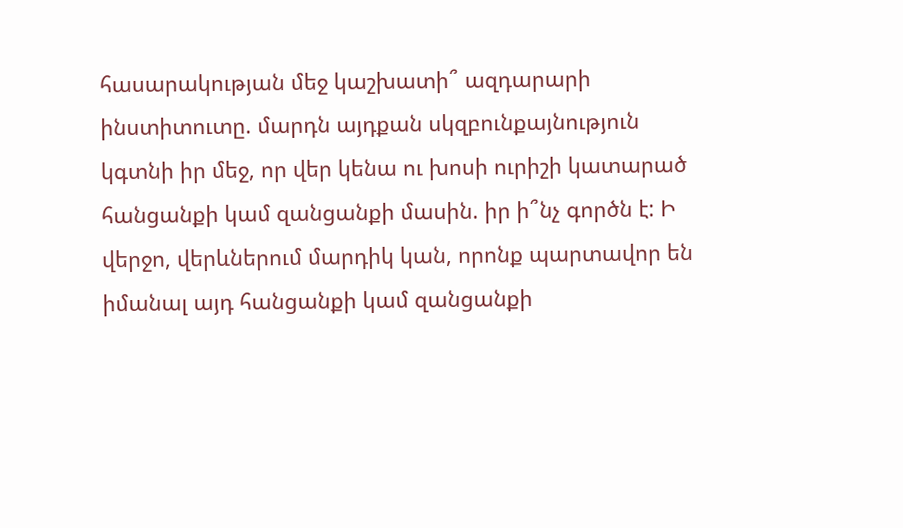հասարակության մեջ կաշխատի՞ ազդարարի ինստիտուտը. մարդն այդքան սկզբունքայնություն կգտնի իր մեջ, որ վեր կենա ու խոսի ուրիշի կատարած հանցանքի կամ զանցանքի մասին. իր ի՞նչ գործն է: Ի վերջո, վերևներում մարդիկ կան, որոնք պարտավոր են իմանալ այդ հանցանքի կամ զանցանքի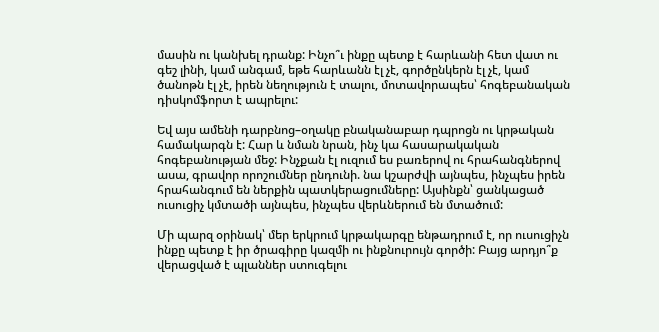մասին ու կանխել դրանք: Ինչո՞ւ ինքը պետք է հարևանի հետ վատ ու գեշ լինի, կամ անգամ, եթե հարևանն էլ չէ, գործընկերն էլ չէ, կամ ծանոթն էլ չէ, իրեն նեղություն է տալու, մոտավորապես՝ հոգեբանական դիսկոմֆորտ է ապրելու:

Եվ այս ամենի դարբնոց–օղակը բնականաբար դպրոցն ու կրթական համակարգն է: Հար և նման նրան, ինչ կա հասարակական հոգեբանության մեջ: Ինչքան էլ ուզում ես բառերով ու հրահանգներով ասա, գրավոր որոշումներ ընդունի. նա կշարժվի այնպես, ինչպես իրեն հրահանգում են ներքին պատկերացումները: Այսինքն՝ ցանկացած ուսուցիչ կմտածի այնպես, ինչպես վերևներում են մտածում:

Մի պարզ օրինակ՝ մեր երկրում կրթակարգը ենթադրում է, որ ուսուցիչն ինքը պետք է իր ծրագիրը կազմի ու ինքնուրույն գործի: Բայց արդյո՞ք վերացված է պլաններ ստուգելու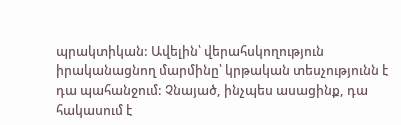պրակտիկան: Ավելին՝ վերահսկողություն իրականացնող մարմինը՝ կրթական տեսչությունն է դա պահանջում: Չնայած, ինչպես ասացինք, դա հակասում է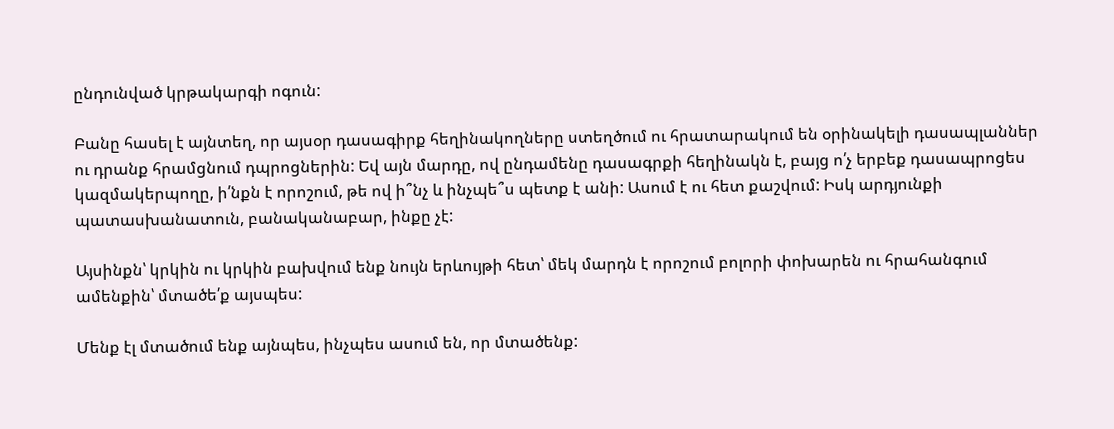ընդունված կրթակարգի ոգուն:

Բանը հասել է այնտեղ, որ այսօր դասագիրք հեղինակողները ստեղծում ու հրատարակում են օրինակելի դասապլաններ ու դրանք հրամցնում դպրոցներին: Եվ այն մարդը, ով ընդամենը դասագրքի հեղինակն է, բայց ո՛չ երբեք դասապրոցես կազմակերպողը, ի՛նքն է որոշում, թե ով ի՞նչ և ինչպե՞ս պետք է անի: Ասում է ու հետ քաշվում: Իսկ արդյունքի պատասխանատուն, բանականաբար, ինքը չէ:

Այսինքն՝ կրկին ու կրկին բախվում ենք նույն երևույթի հետ՝ մեկ մարդն է որոշում բոլորի փոխարեն ու հրահանգում ամենքին՝ մտածե՛ք այսպես:

Մենք էլ մտածում ենք այնպես, ինչպես ասում են, որ մտածենք: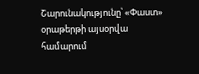Շարունակությունը՝ «Փաստ» օրաթերթի այսօրվա համարում